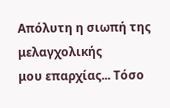Απόλυτη η σιωπή της μελαγχολικής
μου επαρχίας... Τόσο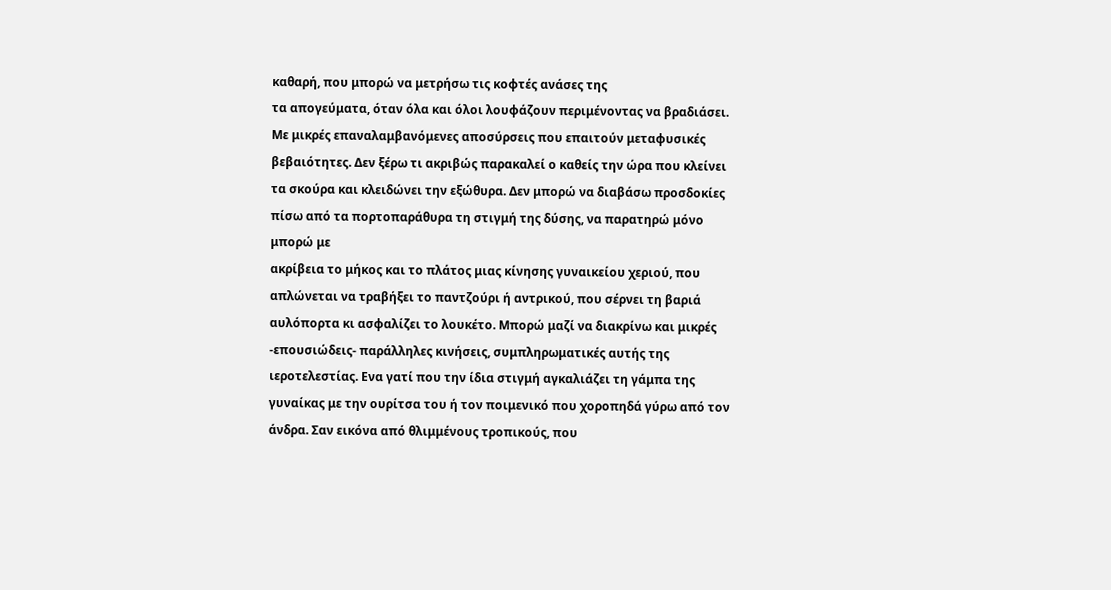καθαρή, που μπορώ να μετρήσω τις κοφτές ανάσες της
τα απογεύματα, όταν όλα και όλοι λουφάζουν περιμένοντας να βραδιάσει.
Με μικρές επαναλαμβανόμενες αποσύρσεις που επαιτούν μεταφυσικές
βεβαιότητες. Δεν ξέρω τι ακριβώς παρακαλεί ο καθείς την ώρα που κλείνει
τα σκούρα και κλειδώνει την εξώθυρα. Δεν μπορώ να διαβάσω προσδοκίες
πίσω από τα πορτοπαράθυρα τη στιγμή της δύσης, να παρατηρώ μόνο μπορώ με
ακρίβεια το μήκος και το πλάτος μιας κίνησης γυναικείου χεριού, που
απλώνεται να τραβήξει το παντζούρι ή αντρικού, που σέρνει τη βαριά
αυλόπορτα κι ασφαλίζει το λουκέτο. Μπορώ μαζί να διακρίνω και μικρές
-επουσιώδεις- παράλληλες κινήσεις, συμπληρωματικές αυτής της
ιεροτελεστίας. Ενα γατί που την ίδια στιγμή αγκαλιάζει τη γάμπα της
γυναίκας με την ουρίτσα του ή τον ποιμενικό που χοροπηδά γύρω από τον
άνδρα. Σαν εικόνα από θλιμμένους τροπικούς, που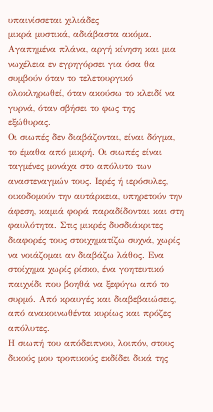υπαινίσσεται χιλιάδες
μικρά μυστικά, αδιάβαστα ακόμα. Αγαπημένα πλάνα, αργή κίνηση και μια
νωχέλεια εν εγρηγόρσει για όσα θα συμβούν όταν το τελετουργικό
ολοκληρωθεί, όταν ακούσω το κλειδί να γυρνά, όταν σβήσει το φως της
εξώθυρας.
Οι σιωπές δεν διαβάζονται, είναι δόγμα, το έμαθα από μικρή. Οι σιωπές είναι ταγμένες μονάχα στο απόλυτο των αναστεναγμών τους. Ιερές ή ιερόσυλες, οικοδομούν την αυτάρκεια, υπηρετούν την άφεση, καμιά φορά παραδίδονται και στη φαυλότητα. Στις μικρές δυσδιάκριτες διαφορές τους στοιχηματίζω συχνά, χωρίς να νοιάζομαι αν διαβάζω λάθος. Ενα στοίχημα χωρίς ρίσκο, ένα γοητευτικό παιχνίδι που βοηθά να ξεφύγω από το συρμό. Από κραυγές και διαβεβαιώσεις, από ανακοινωθέντα κυρίως και πρόζες απόλυτες.
Η σιωπή του απόδειπνου, λοιπόν, στους δικούς μου τροπικούς εκδίδει δικά της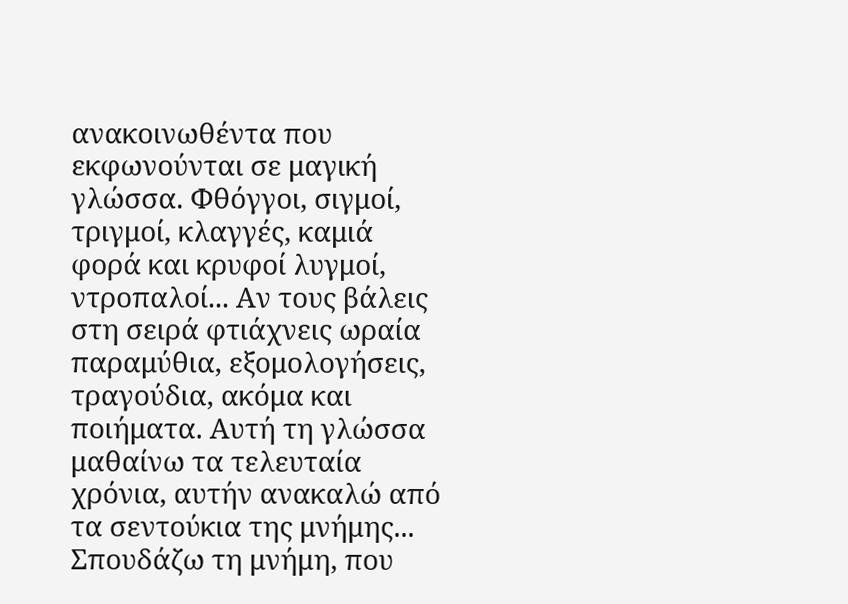ανακοινωθέντα που εκφωνούνται σε μαγική γλώσσα. Φθόγγοι, σιγμοί, τριγμοί, κλαγγές, καμιά φορά και κρυφοί λυγμοί, ντροπαλοί... Αν τους βάλεις στη σειρά φτιάχνεις ωραία παραμύθια, εξομολογήσεις, τραγούδια, ακόμα και ποιήματα. Αυτή τη γλώσσα μαθαίνω τα τελευταία χρόνια, αυτήν ανακαλώ από τα σεντούκια της μνήμης... Σπουδάζω τη μνήμη, που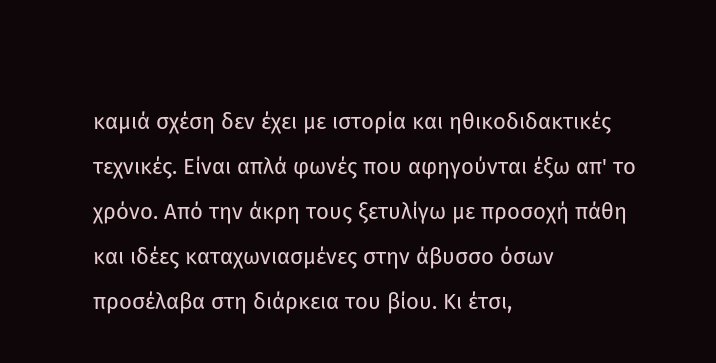καμιά σχέση δεν έχει με ιστορία και ηθικοδιδακτικές τεχνικές. Είναι απλά φωνές που αφηγούνται έξω απ' το χρόνο. Από την άκρη τους ξετυλίγω με προσοχή πάθη και ιδέες καταχωνιασμένες στην άβυσσο όσων προσέλαβα στη διάρκεια του βίου. Κι έτσι,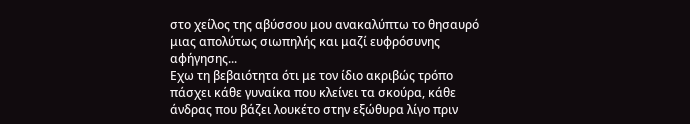στο χείλος της αβύσσου μου ανακαλύπτω το θησαυρό μιας απολύτως σιωπηλής και μαζί ευφρόσυνης αφήγησης...
Εχω τη βεβαιότητα ότι με τον ίδιο ακριβώς τρόπο πάσχει κάθε γυναίκα που κλείνει τα σκούρα, κάθε άνδρας που βάζει λουκέτο στην εξώθυρα λίγο πριν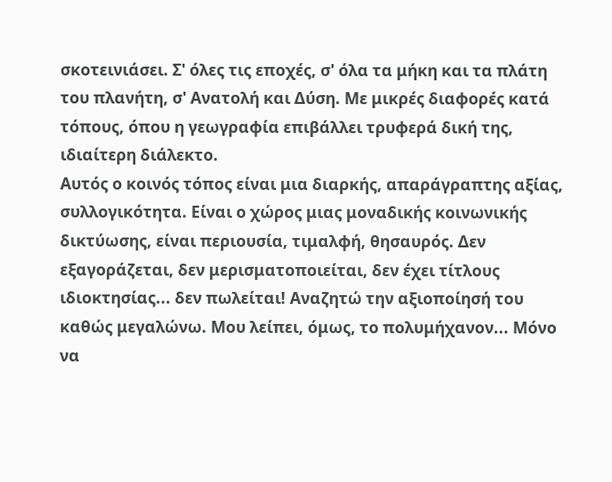σκοτεινιάσει. Σ' όλες τις εποχές, σ' όλα τα μήκη και τα πλάτη του πλανήτη, σ' Ανατολή και Δύση. Με μικρές διαφορές κατά τόπους, όπου η γεωγραφία επιβάλλει τρυφερά δική της, ιδιαίτερη διάλεκτο.
Αυτός ο κοινός τόπος είναι μια διαρκής, απαράγραπτης αξίας, συλλογικότητα. Είναι ο χώρος μιας μοναδικής κοινωνικής δικτύωσης, είναι περιουσία, τιμαλφή, θησαυρός. Δεν εξαγοράζεται, δεν μερισματοποιείται, δεν έχει τίτλους ιδιοκτησίας... δεν πωλείται! Αναζητώ την αξιοποίησή του καθώς μεγαλώνω. Μου λείπει, όμως, το πολυμήχανον... Μόνο να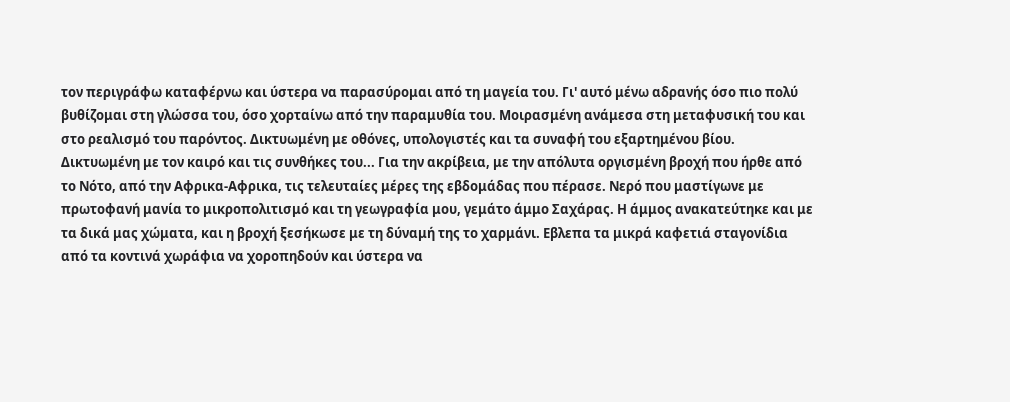τον περιγράφω καταφέρνω και ύστερα να παρασύρομαι από τη μαγεία του. Γι' αυτό μένω αδρανής όσο πιο πολύ βυθίζομαι στη γλώσσα του, όσο χορταίνω από την παραμυθία του. Μοιρασμένη ανάμεσα στη μεταφυσική του και στο ρεαλισμό του παρόντος. Δικτυωμένη με οθόνες, υπολογιστές και τα συναφή του εξαρτημένου βίου.
Δικτυωμένη με τον καιρό και τις συνθήκες του... Για την ακρίβεια, με την απόλυτα οργισμένη βροχή που ήρθε από το Νότο, από την Αφρικα-Αφρικα, τις τελευταίες μέρες της εβδομάδας που πέρασε. Νερό που μαστίγωνε με πρωτοφανή μανία το μικροπολιτισμό και τη γεωγραφία μου, γεμάτο άμμο Σαχάρας. Η άμμος ανακατεύτηκε και με τα δικά μας χώματα, και η βροχή ξεσήκωσε με τη δύναμή της το χαρμάνι. Εβλεπα τα μικρά καφετιά σταγονίδια από τα κοντινά χωράφια να χοροπηδούν και ύστερα να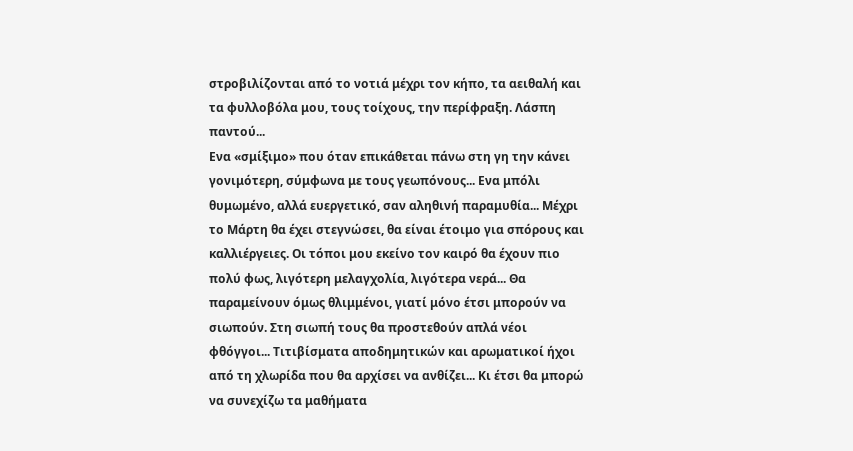στροβιλίζονται από το νοτιά μέχρι τον κήπο, τα αειθαλή και τα φυλλοβόλα μου, τους τοίχους, την περίφραξη. Λάσπη παντού...
Ενα «σμίξιμο» που όταν επικάθεται πάνω στη γη την κάνει γονιμότερη, σύμφωνα με τους γεωπόνους... Ενα μπόλι θυμωμένο, αλλά ευεργετικό, σαν αληθινή παραμυθία... Μέχρι το Μάρτη θα έχει στεγνώσει, θα είναι έτοιμο για σπόρους και καλλιέργειες. Οι τόποι μου εκείνο τον καιρό θα έχουν πιο πολύ φως, λιγότερη μελαγχολία, λιγότερα νερά... Θα παραμείνουν όμως θλιμμένοι, γιατί μόνο έτσι μπορούν να σιωπούν. Στη σιωπή τους θα προστεθούν απλά νέοι φθόγγοι... Τιτιβίσματα αποδημητικών και αρωματικοί ήχοι από τη χλωρίδα που θα αρχίσει να ανθίζει... Κι έτσι θα μπορώ να συνεχίζω τα μαθήματα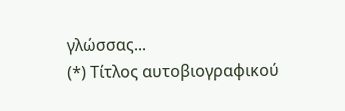γλώσσας...
(*) Τίτλος αυτοβιογραφικού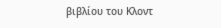βιβλίου του Κλοντ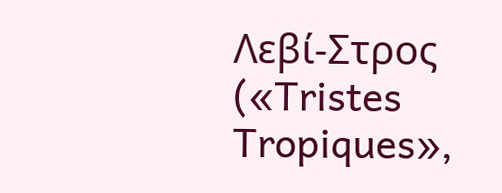Λεβί-Στρος («Tristes Tropiques»,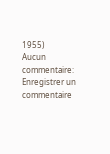1955)
Aucun commentaire:
Enregistrer un commentaire